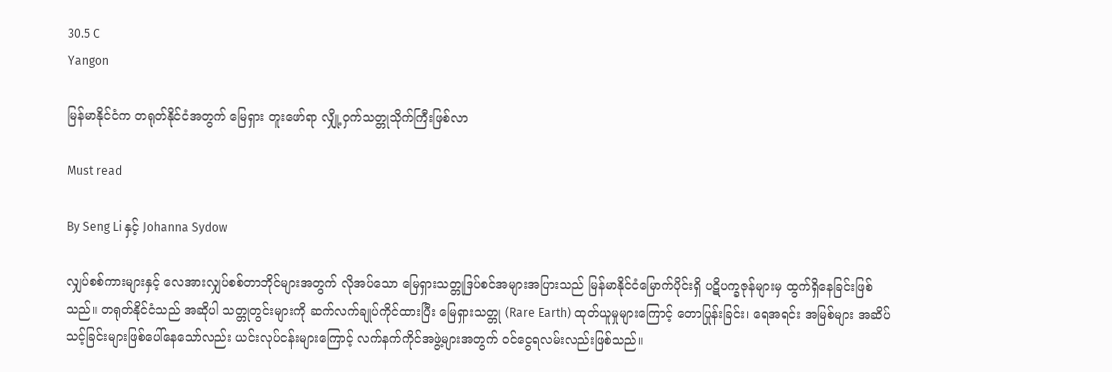30.5 C
Yangon

မြန်မာနိုင်ငံက တရုတ်နိုင်ငံအတွက် မြေရှား တူးဖော်ရာ လျှို့ဝှက်သတ္တုသိုက်ကြီးဖြစ်လာ

Must read

By Seng Li နှင့် Johanna Sydow

လျှပ်စစ်ကားများနှင့် လေအားလျှပ်စစ်တာဘိုင်များအတွက် လိုအပ်သော မြေရှားသတ္တုဒြပ်စင်အများအပြားသည် မြန်မာနိုင်ငံမြောက်ပိုင်းရှိ ပဋိပက္ခဇုန်များမှ ထွက်ရှိနေခြင်းဖြစ်သည်။ တရုတ်နိုင်ငံသည် အဆိုပါ သတ္တုတွင်းများကို ဆက်လက်ချုပ်ကိုင်ထားပြီး မြေရှားသတ္တု (Rare Earth) ထုတ်ယူမှုများကြောင့် တောပြုန်းခြင်း၊ ရေအရင်း အမြစ်များ အဆိပ်သင့်ခြင်းများဖြစ်ပေါ်နေသော်လည်း ယင်းလုပ်ငန်းများကြောင့် လက်နက်ကိုင်အဖွဲ့များအတွက် ဝင်ငွေရလမ်းလည်းဖြစ်သည်။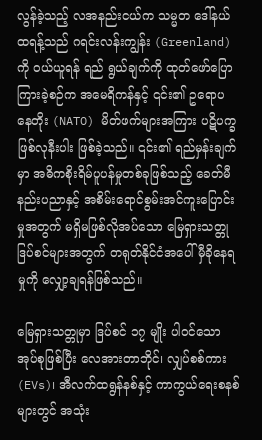လွန်ခဲ့သည့် လအနည်းငယ်က သမ္မတ ဒေါ်နယ်ထရန့်သည် ဂရင်းလန်းကျွန်း (Greenland) ကို ဝယ်ယူရန် ရည် ရွယ်ချက်ကို ထုတ်ဖော်ပြောကြားခဲ့စဉ်က အမေရိကန်နှင့် ၎င်း၏ ဥရောပ နေတိုး (NATO) မိတ်ဖက်များအကြား ပဋိပက္ခဖြစ်လုနီးပါး ဖြစ်ခဲ့သည်။ ၎င်း၏ ရည်မှန်းချက်မှာ အဓိကစိုးရိမ်ပူပန်မှုတစ်ခုဖြစ်သည့် ခေတ်မီနည်းပညာနှင့် အစိမ်းရောင်စွမ်းအင်ကူးပြောင်းမှုအတွက် မရှိမဖြစ်လိုအပ်သော မြေရှားသတ္တုဒြပ်စင်များအတွက် တရုတ်နိုင်ငံအပေါ် မှီခိုနေရမှုကို လျှော့ချရန်ဖြစ်သည်။

မြေရှားသတ္တုမှာ ဒြပ်စင် ၁၇ မျိုး ပါဝင်သော အုပ်စုဖြစ်ပြီး လေအားတာဘိုင်၊ လျှပ်စစ်ကား (EVs)၊ အီလက်ထရွန်နစ်နှင့် ကာကွယ်ရေးစနစ်များတွင် အသုံး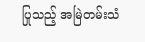ပြုသည့် အမြဲတမ်းသံ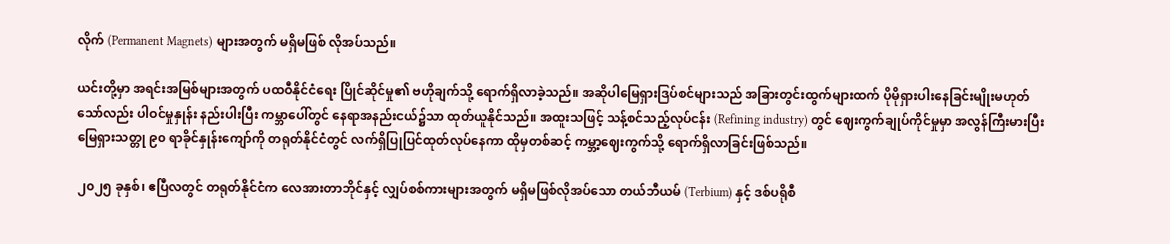လိုက် (Permanent Magnets) များအတွက် မရှိမဖြစ် လိုအပ်သည်။

ယင်းတို့မှာ အရင်းအမြစ်များအတွက် ပထဝီနိုင်ငံရေး ပြိုင်ဆိုင်မှု၏ ဗဟိုချက်သို့ ရောက်ရှိလာခဲ့သည်။ အဆိုပါမြေရှားဒြပ်စင်များသည် အခြားတွင်းထွက်များထက် ပိုမိုရှားပါးနေခြင်းမျိုးမဟုတ်သော်လည်း ပါဝင်မှုနှုန်း နည်းပါးပြီး ကမ္ဘာပေါ်တွင် နေရာအနည်းငယ်၌သာ ထုတ်ယူနိုင်သည်။ အထူးသဖြင့် သန့်စင်သည့်လုပ်ငန်း (Refining industry) တွင် ဈေးကွက်ချုပ်ကိုင်မှုမှာ အလွန်ကြီးမားပြီး မြေရှားသတ္တု ၉၀ ရာခိုင်နှုန်းကျော်ကို တရုတ်နိုင်ငံတွင် လက်ရှိပြုပြင်ထုတ်လုပ်နေကာ ထိုမှတစ်ဆင့် ကမ္ဘာ့ဈေးကွက်သို့ ရောက်ရှိလာခြင်းဖြစ်သည်။

၂၀၂၅ ခုနှစ်၊ ဧပြီလတွင် တရုတ်နိုင်ငံက လေအားတာဘိုင်နှင့် လျှပ်စစ်ကားများအတွက် မရှိမဖြစ်လိုအပ်သော တယ်ဘီယမ် (Terbium) နှင့် ဒစ်ပရိုစီ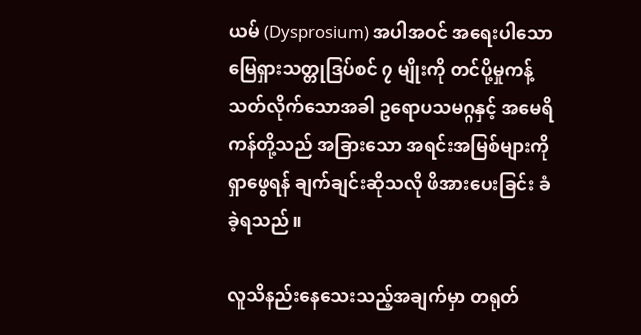ယမ် (Dysprosium) အပါအဝင် အရေးပါသော မြေရှားသတ္တုဒြပ်စင် ၇ မျိုးကို တင်ပို့မှုကန့်သတ်လိုက်သောအခါ ဥရောပသမဂ္ဂနှင့် အမေရိကန်တို့သည် အခြားသော အရင်းအမြစ်များကို ရှာဖွေရန် ချက်ချင်းဆိုသလို ဖိအားပေးခြင်း ခံခဲ့ရသည်။

လူသိနည်းနေသေးသည့်အချက်မှာ တရုတ်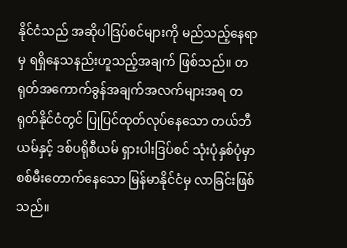နိုင်ငံသည် အဆိုပါဒြပ်စင်များကို မည်သည့်နေရာမှ ရရှိနေသနည်းဟူသည့်အချက် ဖြစ်သည်။ တရုတ်အကောက်ခွန်အချက်အလက်များအရ တရုတ်နိုင်ငံတွင် ပြုပြင်ထုတ်လုပ်နေသော တယ်ဘီယမ်နှင့် ဒစ်ပရိုစီယမ် ရှားပါးဒြပ်စင် သုံးပုံနှစ်ပုံမှာ စစ်မီးတောက်နေသော မြန်မာနိုင်ငံမှ လာခြင်းဖြစ်သည်။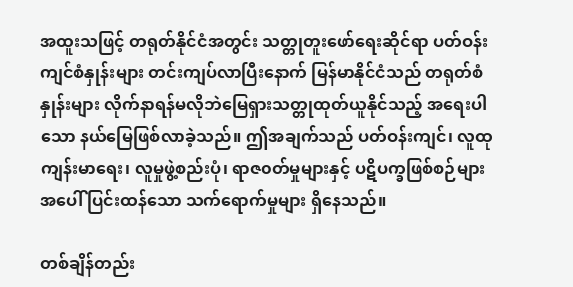အထူးသဖြင့် တရုတ်နိုင်ငံအတွင်း သတ္တုတူးဖော်ရေးဆိုင်ရာ ပတ်ဝန်းကျင်စံနှုန်းများ တင်းကျပ်လာပြီးနောက် မြန်မာနိုင်ငံသည် တရုတ်စံနှုန်းများ လိုက်နာရန်မလိုဘဲမြေရှားသတ္တုထုတ်ယူနိုင်သည့် အရေးပါသော နယ်မြေဖြစ်လာခဲ့သည်။ ဤအချက်သည် ပတ်ဝန်းကျင်၊ လူထုကျန်းမာရေး၊ လူမှုဖွဲ့စည်းပုံ၊ ရာဇ၀တ်မှုများနှင့် ပဋိပက္ခဖြစ်စဉ်များအပေါ် ပြင်းထန်သော သက်ရောက်မှုများ ရှိနေသည်။

တစ်ချိန်တည်း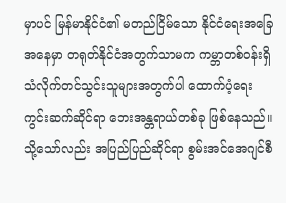မှာပင် မြန်မာနိုင်ငံ၏ မတည်ငြိမ်သော နိုင်ငံရေးအခြေအနေမှာ တရုတ်နိုင်ငံအတွက်သာမက ကမ္ဘာတစ်ဝန်းရှိ သံလိုက်တင်သွင်းသူများအတွက်ပါ ထောက်ပံ့ရေးကွင်းဆက်ဆိုင်ရာ ဘေးအန္တရာယ်တစ်ခု ဖြစ်နေသည်။ သို့သော်လည်း အပြည်ပြည်ဆိုင်ရာ စွမ်းအင်အေဂျင်စီ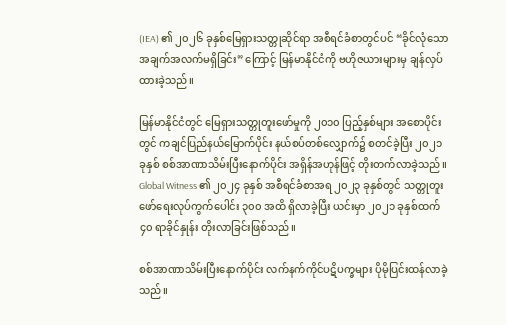(IEA) ၏ ၂၀၂၆ ခုနှစ်မြေရှားသတ္တုဆိုင်ရာ အစီရင်ခံစာတွင်ပင် “ခိုင်လုံသော အချက်အလက်မရှိခြင်း” ကြောင့် မြန်မာနိုင်ငံကို ဗဟိုဇယားများမှ ချန်လှပ်ထားခဲ့သည်။

မြန်မာနိုင်ငံတွင် မြေရှားသတ္တုတူးဖော်မှုကို ၂၀၁၀ ပြည့်နှစ်များ အစောပိုင်းတွင် ကချင်ပြည်နယ်မြောက်ပိုင်း နယ်စပ်တစ်လျှောက်၌ စတင်ခဲ့ပြီး ၂၀၂၁ ခုနှစ် စစ်အာဏာသိမ်းပြီးနောက်ပိုင်း အရှိန်အဟုန်ဖြင့် တိုးတက်လာခဲ့သည်။ Global Witness ၏ ၂၀၂၄ ခုနှစ် အစီရင်ခံစာအရ ၂၀၂၃ ခုနှစ်တွင် သတ္တုတူးဖော်ရေးလုပ်ကွက်ပေါင်း ၃၀၀ အထိ ရှိလာခဲ့ပြီး ယင်းမှာ ၂၀၂၁ ခုနှစ်ထက် ၄၀ ရာခိုင်နှုန်း တိုးလာခြင်းဖြစ်သည်။

စစ်အာဏာသိမ်းပြီးနောက်ပိုင်း လက်နက်ကိုင်ပဋိပက္ခများ ပိုမိုပြင်းထန်လာခဲ့သည်။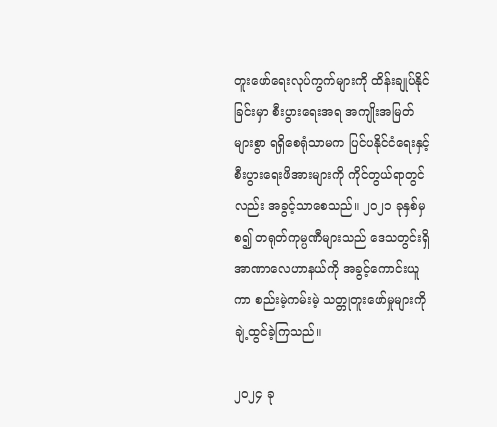တူးဖော်ရေးလုပ်ကွက်များကို ထိန်းချုပ်နိုင်ခြင်းမှာ စီးပွားရေးအရ အကျိုးအမြတ်များစွာ ရရှိစေရုံသာမက ပြင်ပနိုင်ငံရေးနှင့် စီးပွားရေးဖိအားများကို ကိုင်တွယ်ရာတွင်လည်း အခွင့်သာစေသည်။ ၂၀၂၁ ခုနှစ်မှစ၍ တရုတ်ကုမ္ပဏီများသည် ဒေသတွင်းရှိ အာဏာလေဟာနယ်ကို အခွင့်ကောင်းယူကာ စည်းမဲ့ကမ်းမဲ့ သတ္တုတူးဖော်မှုများကို ချဲ့ထွင်ခဲ့ကြသည်။

၂၀၂၄ ခု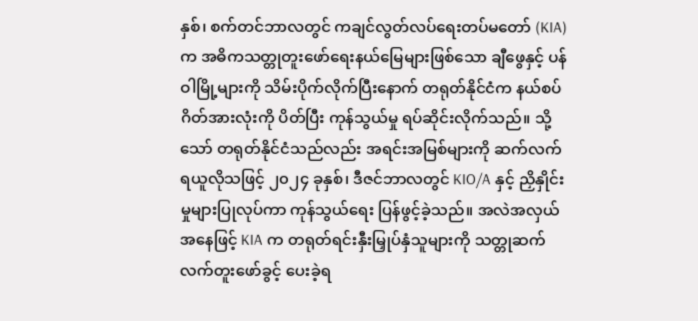နှစ်၊ စက်တင်ဘာလတွင် ကချင်လွတ်လပ်ရေးတပ်မတော် (KIA) က အဓိကသတ္တုတူးဖော်ရေးနယ်မြေများဖြစ်သော ချီဖွေနှင့် ပန်ဝါမြို့များကို သိမ်းပိုက်လိုက်ပြီးနောက် တရုတ်နိုင်ငံက နယ်စပ်ဂိတ်အားလုံးကို ပိတ်ပြီး ကုန်သွယ်မှု ရပ်ဆိုင်းလိုက်သည်။ သို့သော် တရုတ်နိုင်ငံသည်လည်း အရင်းအမြစ်များကို ဆက်လက်ရယူလိုသဖြင့် ၂၀၂၄ ခုနှစ်၊ ဒီဇင်ဘာလတွင် KIO/A နှင့် ညှိနှိုင်းမှုများပြုလုပ်ကာ ကုန်သွယ်ရေး ပြန်ဖွင့်ခဲ့သည်။ အလဲအလှယ်အနေဖြင့် KIA က တရုတ်ရင်းနှီးမြှုပ်နှံသူများကို သတ္တုဆက်လက်တူးဖော်ခွင့် ပေးခဲ့ရ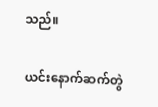သည်။

ယင်းနောက်ဆက်တွဲ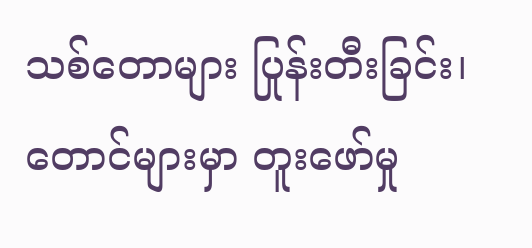သစ်တောများ ပြုန်းတီးခြင်း၊ တောင်များမှာ တူးဖော်မှု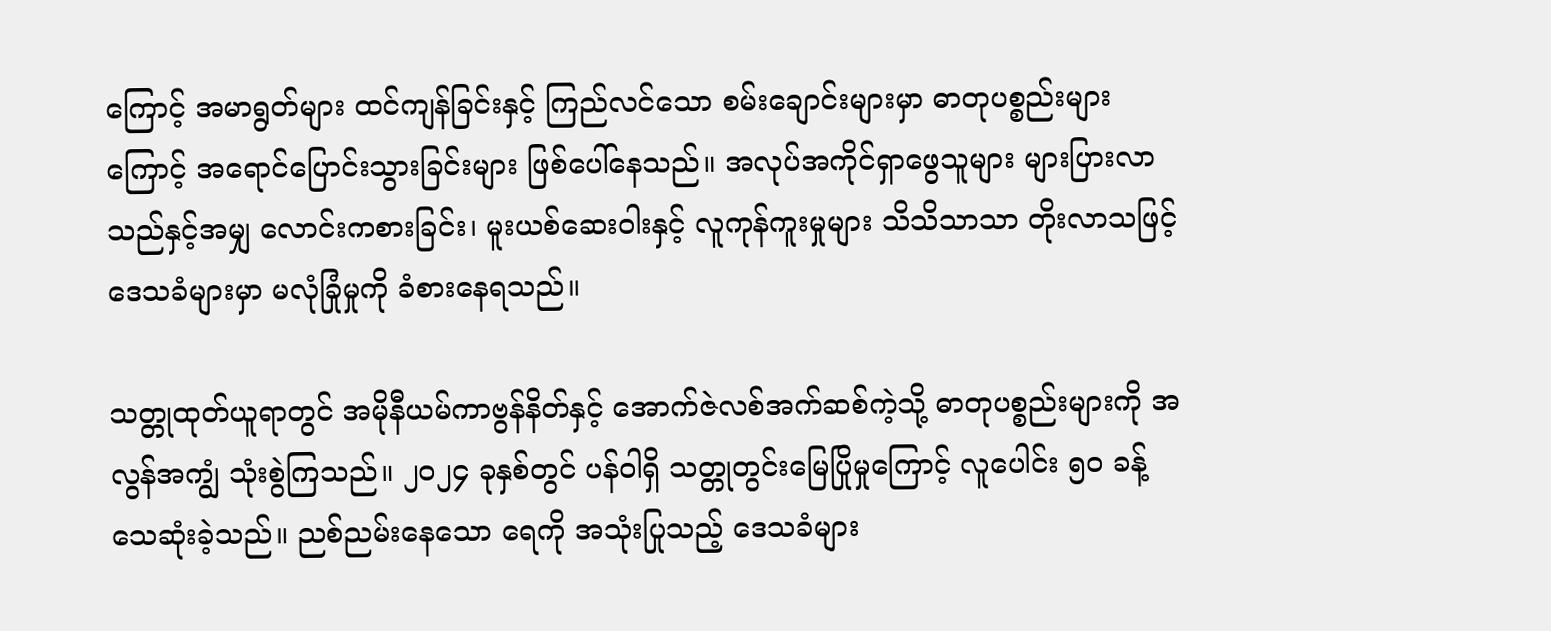ကြောင့် အမာရွတ်များ ထင်ကျန်ခြင်းနှင့် ကြည်လင်သော စမ်းချောင်းများမှာ ဓာတုပစ္စည်းများကြောင့် အရောင်ပြောင်းသွားခြင်းများ ဖြစ်ပေါ်နေသည်။ အလုပ်အကိုင်ရှာဖွေသူများ များပြားလာသည်နှင့်အမျှ လောင်းကစားခြင်း၊ မူးယစ်ဆေးဝါးနှင့် လူကုန်ကူးမှုများ သိသိသာသာ တိုးလာသဖြင့် ဒေသခံများမှာ မလုံခြုံမှုကို ခံစားနေရသည်။

သတ္တုထုတ်ယူရာတွင် အမိုနီယမ်ကာဗွန်နိတ်နှင့် အောက်ဇဲလစ်အက်ဆစ်ကဲ့သို့ ဓာတုပစ္စည်းများကို အလွန်အကျွံ သုံးစွဲကြသည်။ ၂၀၂၄ ခုနှစ်တွင် ပန်ဝါရှိ သတ္တုတွင်းမြေပြိုမှုကြောင့် လူပေါင်း ၅၀ ခန့် သေဆုံးခဲ့သည်။ ညစ်ညမ်းနေသော ရေကို အသုံးပြုသည့် ဒေသခံများ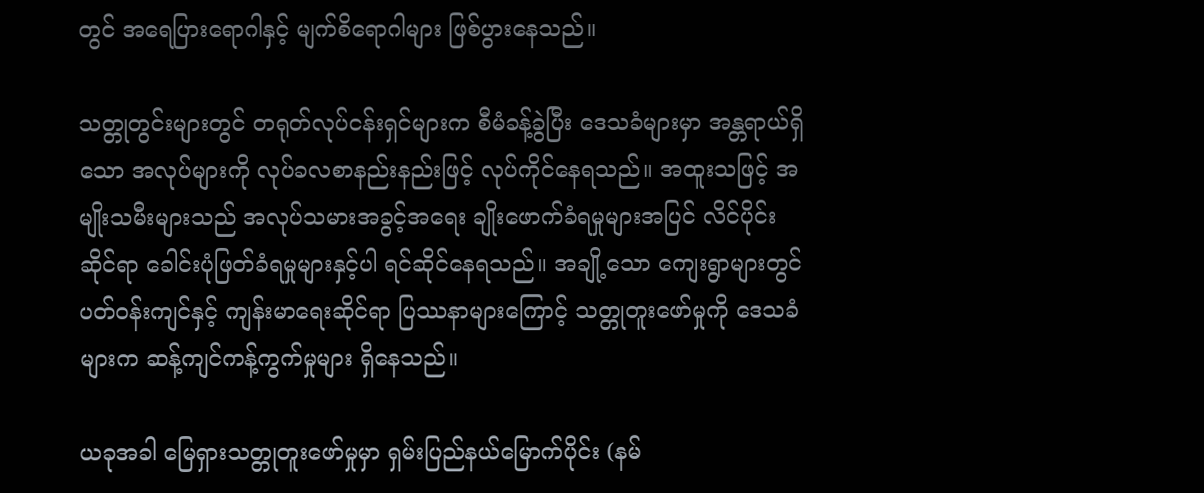တွင် အရေပြားရောဂါနှင့် မျက်စိရောဂါများ ဖြစ်ပွားနေသည်။

သတ္တုတွင်းများတွင် တရုတ်လုပ်ငန်းရှင်များက စီမံခန့်ခွဲပြီး ဒေသခံများမှာ အန္တရာယ်ရှိသော အလုပ်များကို လုပ်ခလစာနည်းနည်းဖြင့် လုပ်ကိုင်နေရသည်။ အထူးသဖြင့် အမျိုးသမီးများသည် အလုပ်သမားအခွင့်အရေး ချိုးဖောက်ခံရမှုများအပြင် လိင်ပိုင်းဆိုင်ရာ ခေါင်းပုံဖြတ်ခံရမှုများနှင့်ပါ ရင်ဆိုင်နေရသည်။ အချို့သော ကျေးရွာများတွင် ပတ်ဝန်းကျင်နှင့် ကျန်းမာရေးဆိုင်ရာ ပြဿနာများကြောင့် သတ္တုတူးဖော်မှုကို ဒေသခံများက ဆန့်ကျင်ကန့်ကွက်မှုများ ရှိနေသည်။

ယခုအခါ မြေရှားသတ္တုတူးဖော်မှုမှာ ရှမ်းပြည်နယ်မြောက်ပိုင်း (နမ်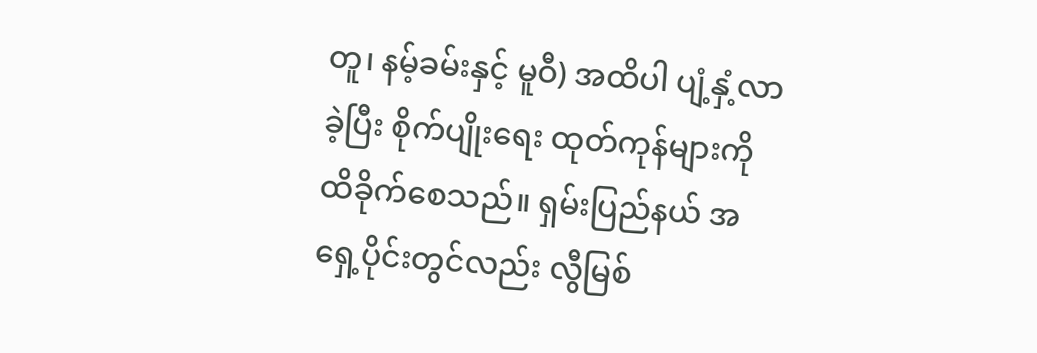တူ၊ နမ့်ခမ်းနှင့် မူဝီ) အထိပါ ပျံ့နှံ့လာခဲ့ပြီး စိုက်ပျိုးရေး ထုတ်ကုန်များကို ထိခိုက်စေသည်။ ရှမ်းပြည်နယ် အရှေ့ပိုင်းတွင်လည်း လွီမြစ်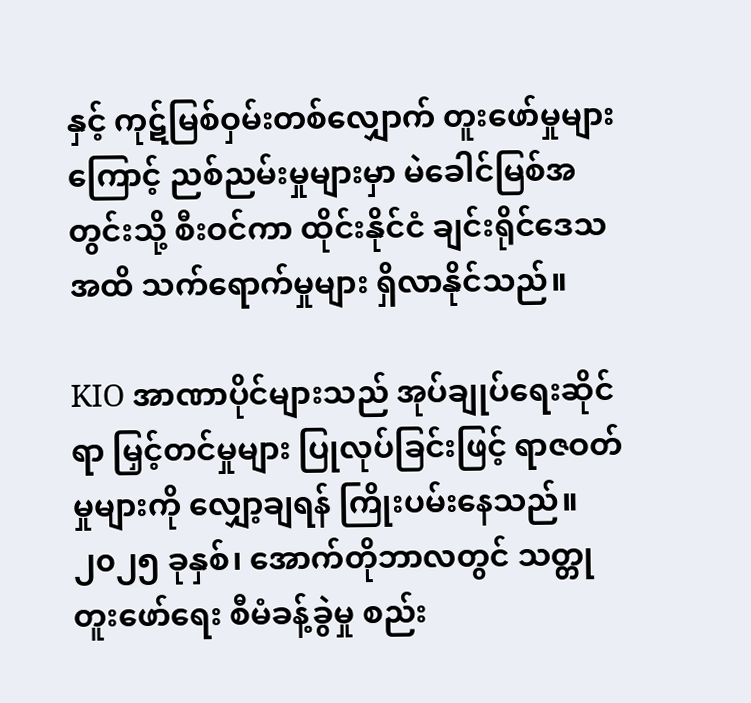နှင့် ကုဋ်မြစ်ဝှမ်းတစ်လျှောက် တူးဖော်မှုများကြောင့် ညစ်ညမ်းမှုများမှာ မဲခေါင်မြစ်အတွင်းသို့ စီးဝင်ကာ ထိုင်းနိုင်ငံ ချင်းရိုင်ဒေသအထိ သက်ရောက်မှုများ ရှိလာနိုင်သည်။

KIO အာဏာပိုင်များသည် အုပ်ချုပ်ရေးဆိုင်ရာ မြှင့်တင်မှုများ ပြုလုပ်ခြင်းဖြင့် ရာဇဝတ်မှုများကို လျှော့ချရန် ကြိုးပမ်းနေသည်။ ၂၀၂၅ ခုနှစ်၊ အောက်တိုဘာလတွင် သတ္တုတူးဖော်ရေး စီမံခန့်ခွဲမှု စည်း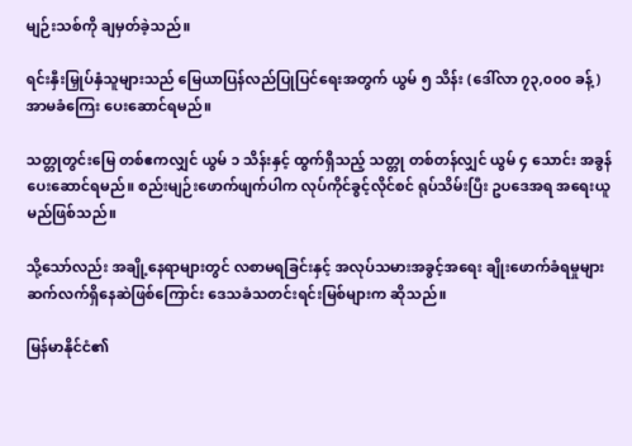မျဉ်းသစ်ကို ချမှတ်ခဲ့သည်။

ရင်းနှီးမြှုပ်နှံသူများသည် မြေယာပြန်လည်ပြုပြင်ရေးအတွက် ယွမ် ၅ သိန်း (ဒေါ်လာ ၇၃,၀၀၀ ခန့်) အာမခံကြေး ပေးဆောင်ရမည်။

သတ္တုတွင်းမြေ တစ်ဧကလျှင် ယွမ် ၁ သိန်းနှင့် ထွက်ရှိသည့် သတ္တု တစ်တန်လျှင် ယွမ် ၄ သောင်း အခွန်ပေးဆောင်ရမည်။ စည်းမျဉ်းဖောက်ဖျက်ပါက လုပ်ကိုင်ခွင့်လိုင်စင် ရုပ်သိမ်းပြီး ဥပဒေအရ အရေးယူမည်ဖြစ်သည်။

သို့သော်လည်း အချို့နေရာများတွင် လစာမရခြင်းနှင့် အလုပ်သမားအခွင့်အရေး ချိုးဖောက်ခံရမှုများ ဆက်လက်ရှိနေဆဲဖြစ်ကြောင်း ဒေသခံသတင်းရင်းမြစ်များက ဆိုသည်။

မြန်မာနိုင်ငံ၏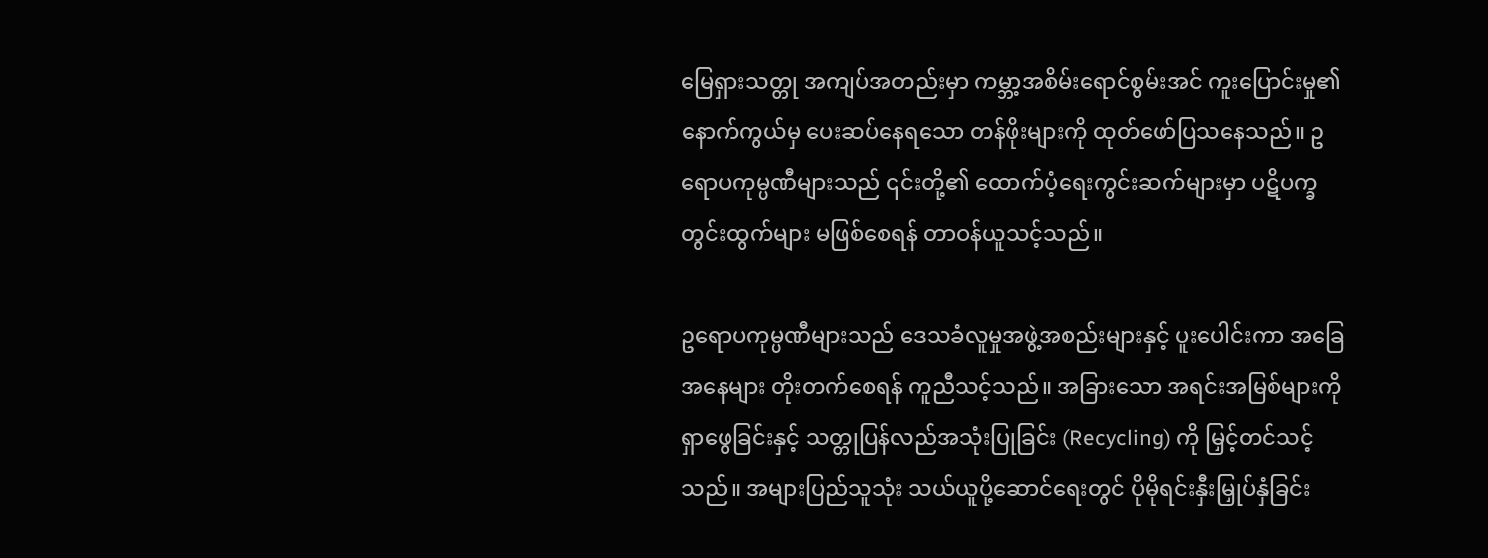မြေရှားသတ္တု အကျပ်အတည်းမှာ ကမ္ဘာ့အစိမ်းရောင်စွမ်းအင် ကူးပြောင်းမှု၏ နောက်ကွယ်မှ ပေးဆပ်နေရသော တန်ဖိုးများကို ထုတ်ဖော်ပြသနေသည်။ ဥရောပကုမ္ပဏီများသည် ၎င်းတို့၏ ထောက်ပံ့ရေးကွင်းဆက်များမှာ ပဋိပက္ခတွင်းထွက်များ မဖြစ်စေရန် တာဝန်ယူသင့်သည်။

ဥရောပကုမ္ပဏီများသည် ဒေသခံလူမှုအဖွဲ့အစည်းများနှင့် ပူးပေါင်းကာ အခြေအနေများ တိုးတက်စေရန် ကူညီသင့်သည်။ အခြားသော အရင်းအမြစ်များကို ရှာဖွေခြင်းနှင့် သတ္တုပြန်လည်အသုံးပြုခြင်း (Recycling) ကို မြှင့်တင်သင့်သည်။ အများပြည်သူသုံး သယ်ယူပို့ဆောင်ရေးတွင် ပိုမိုရင်းနှီးမြှုပ်နှံခြင်း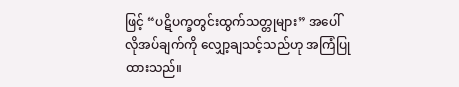ဖြင့် “ပဋိပက္ခတွင်းထွက်သတ္တုများ” အပေါ် လိုအပ်ချက်ကို လျှော့ချသင့်သည်ဟု အကြံပြုထားသည်။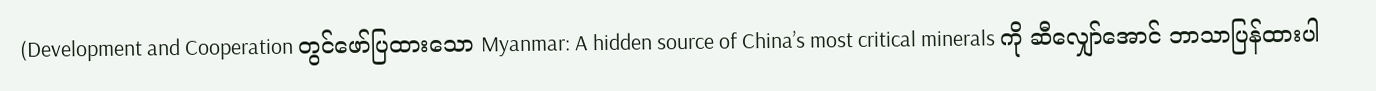(Development and Cooperation တွင်ဖော်ပြထားသော Myanmar: A hidden source of China’s most critical minerals ကို ဆီလျှော်အောင် ဘာသာပြန်ထားပါ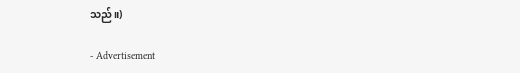သည်။)

- Advertisement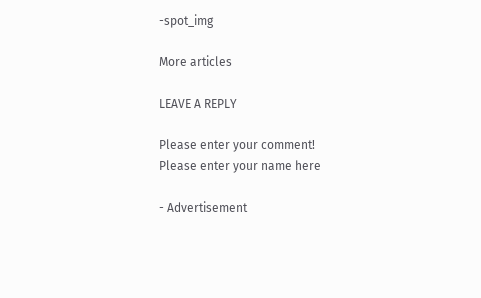-spot_img

More articles

LEAVE A REPLY

Please enter your comment!
Please enter your name here

- Advertisement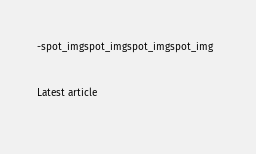-spot_imgspot_imgspot_imgspot_img

Latest article